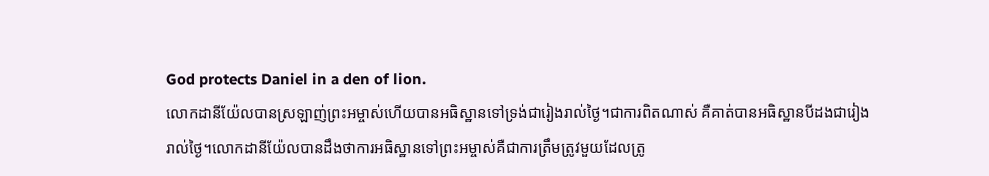God protects Daniel in a den of lion.
លោកដានីយ៉ែលបានស្រឡាញ់ព្រះអម្ចាស់ហើយបានអធិស្ឋានទៅទ្រង់ជារៀងរាល់ថ្ងៃ។ជាការពិតណាស់ គឺគាត់បានអធិស្ឋានបីដងជារៀងរាល់ថ្ងៃ។លោកដានីយ៉ែលបានដឹងថាការអធិស្ឋានទៅព្រះអម្ចាស់គឺជាការត្រឹមត្រូវមួយដែលត្រូ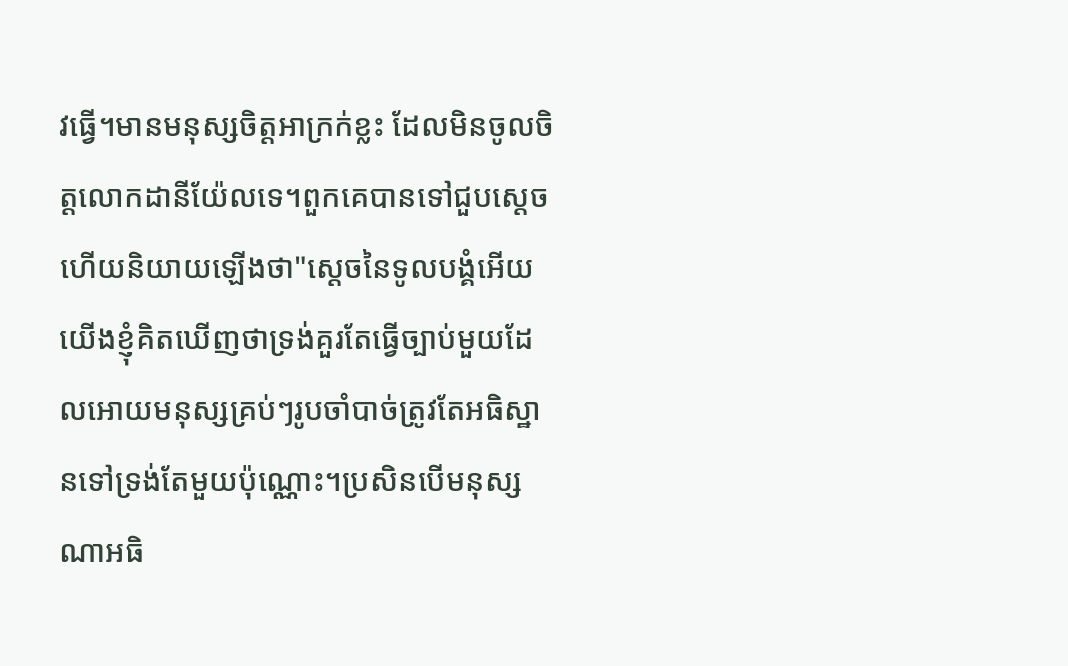វធ្វើ។មានមនុស្សចិត្តអាក្រក់ខ្លះ ដែលមិនចូលចិត្តលោកដានីយ៉ែលទេ។ពួកគេបានទៅជួបស្តេចហើយនិយាយឡើងថា"ស្តេចនៃទូលបង្គំអើយយើងខ្ញុំគិតឃើញថាទ្រង់គួរតែធ្វើច្បាប់មួយដែលអោយមនុស្សគ្រប់ៗរូបចាំបាច់ត្រូវតែអធិស្ឋានទៅទ្រង់តែមួយប៉ុណ្ណោះ។ប្រសិនបើមនុស្សណាអធិ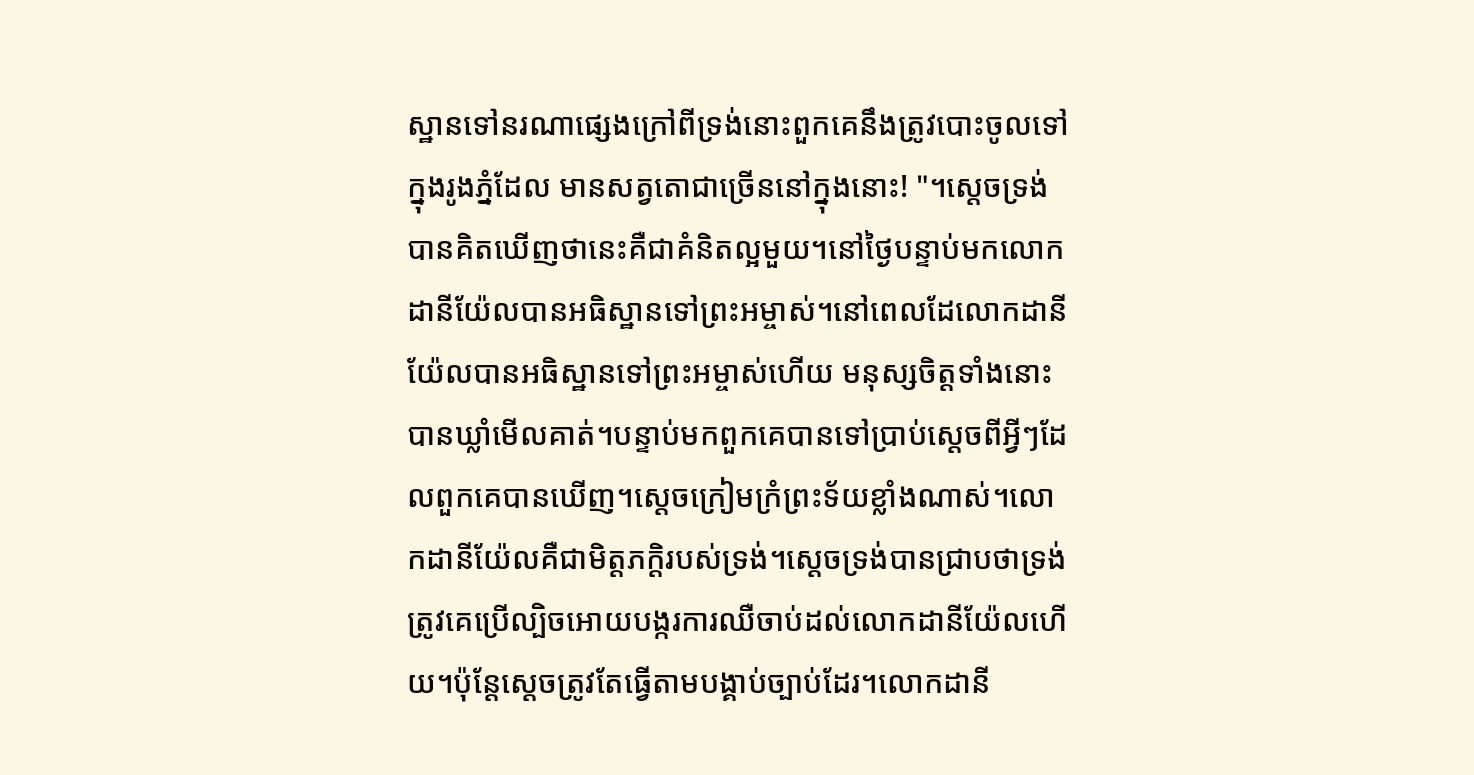ស្ឋានទៅនរណាផ្សេងក្រៅពីទ្រង់នោះពួកគេនឹងត្រូវបោះចូលទៅក្នុងរូងភ្នំដែល មានសត្វតោជាច្រើននៅក្នុងនោះ! "។ស្តេចទ្រង់បានគិតឃើញថានេះគឺជាគំនិតល្អមួយ។នៅថ្ងៃបន្ទាប់មកលោកដានីយ៉ែលបានអធិស្ឋានទៅព្រះអម្ចាស់។នៅពេលដែលោកដានីយ៉ែលបានអធិស្ឋានទៅព្រះអម្ចាស់ហើយ មនុស្សចិត្តទាំងនោះបានឃ្លាំមើលគាត់។បន្ទាប់មកពួកគេបានទៅប្រាប់ស្តេចពីអ្វីៗដែលពួកគេបានឃើញ។ស្តេចក្រៀមក្រំព្រះទ័យខ្លាំងណាស់។លោកដានីយ៉ែលគឺជាមិត្តភក្តិរបស់ទ្រង់។ស្តេចទ្រង់បានជ្រាបថាទ្រង់ត្រូវគេប្រើល្បិចអោយបង្ករការឈឺចាប់ដល់លោកដានីយ៉ែលហើយ។ប៉ុន្តែស្តេចត្រូវតែធ្វើតាមបង្គាប់ច្បាប់ដែរ។លោកដានី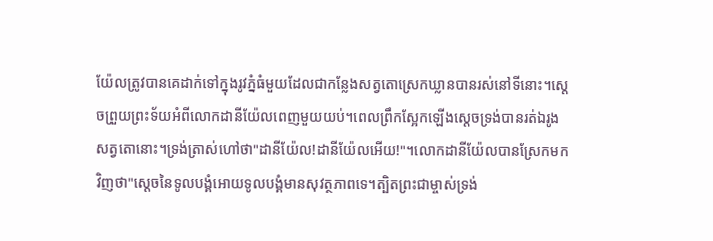យ៉ែលត្រូវបានគេដាក់ទៅក្នុងរូវភ្នំធំមួយដែលជាកន្លែងសត្វតោស្រេកឃ្លានបានរស់នៅទីនោះ។ស្តេចព្រួយព្រះទ័យអំពីលោកដានីយ៉ែលពេញមួយយប់។ពេលព្រឹកស្អែកឡើងស្តេចទ្រង់បានរត់ឯរូងសត្វតោនោះ។ទ្រង់ត្រាស់ហៅថា"ដានីយ៉ែល!ដានីយ៉ែលអើយ!"។លោកដានីយ៉ែលបានស្រែកមកវិញថា"ស្តេចនៃទូលបង្គំអោយទូលបង្គំមានសុវត្ថភាពទេ។ត្បិតព្រះជាម្ចាស់ទ្រង់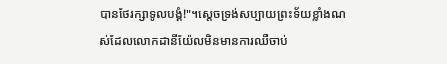បានថែរក្សាទូលបង្គំ!"។ស្តេចទ្រង់សប្បាយព្រះទ័យខ្លាំងណស់ដែលលោកដានីយ៉ែលមិនមានការឈឺចាប់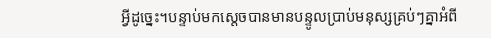អ្វីដូច្នេះ។បន្ទាប់មកស្តេចបានមានបន្ទូលប្រាប់មនុស្សគ្រប់ៗគ្នាអំពី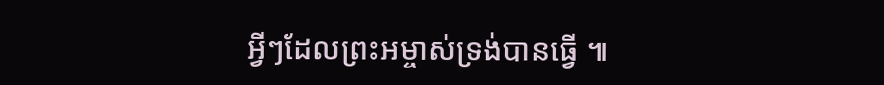អ្វីៗដែលព្រះអម្ចាស់ទ្រង់បានធ្វើ ៕